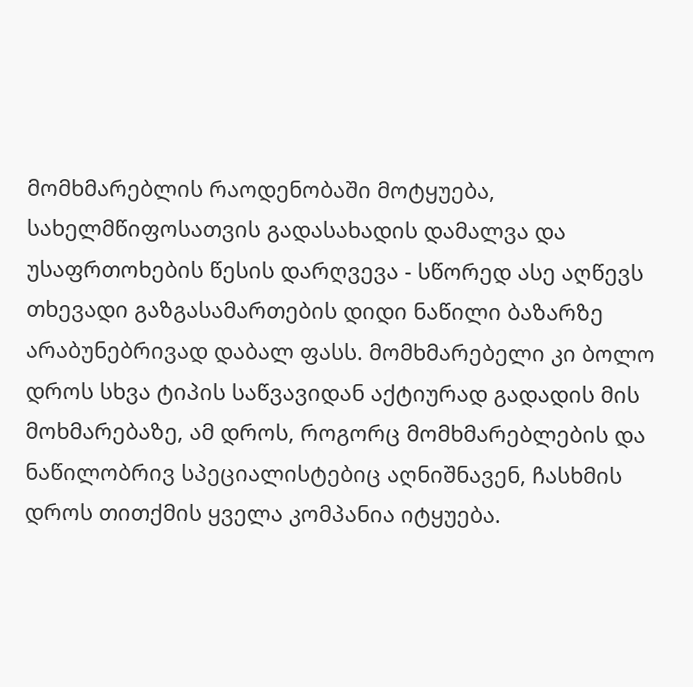მომხმარებლის რაოდენობაში მოტყუება, სახელმწიფოსათვის გადასახადის დამალვა და უსაფრთოხების წესის დარღვევა - სწორედ ასე აღწევს თხევადი გაზგასამართების დიდი ნაწილი ბაზარზე არაბუნებრივად დაბალ ფასს. მომხმარებელი კი ბოლო დროს სხვა ტიპის საწვავიდან აქტიურად გადადის მის მოხმარებაზე, ამ დროს, როგორც მომხმარებლების და ნაწილობრივ სპეციალისტებიც აღნიშნავენ, ჩასხმის დროს თითქმის ყველა კომპანია იტყუება.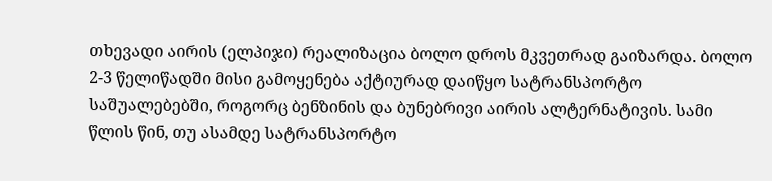თხევადი აირის (ელპიჯი) რეალიზაცია ბოლო დროს მკვეთრად გაიზარდა. ბოლო 2-3 წელიწადში მისი გამოყენება აქტიურად დაიწყო სატრანსპორტო საშუალებებში, როგორც ბენზინის და ბუნებრივი აირის ალტერნატივის. სამი წლის წინ, თუ ასამდე სატრანსპორტო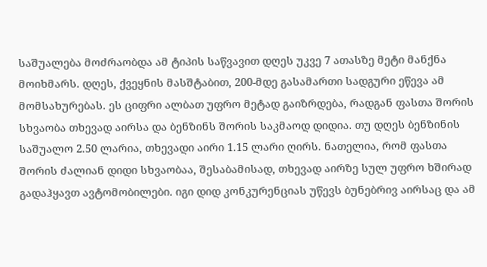საშუალება მოძრაობდა ამ ტიპის საწვავით დღეს უკვე 7 ათასზე მეტი მანქნა მოიხმარს. დღეს, ქვეყნის მასშტაბით, 200-მდე გასამართი სადგური ეწევა ამ მომსახურებას. ეს ციფრი ალბათ უფრო მეტად გაიზრდება, რადგან ფასთა შორის სხვაობა თხევად აირსა და ბენზინს შორის საკმაოდ დიდია. თუ დღეს ბენზინის საშუალო 2.50 ლარია, თხევადი აირი 1.15 ლარი ღირს. ნათელია, რომ ფასთა შორის ძალიან დიდი სხვაობაა, შესაბამისად, თხევად აირზე სულ უფრო ხშირად გადაჰყავთ ავტომობილები. იგი დიდ კონკურენციას უწევს ბუნებრივ აირსაც და ამ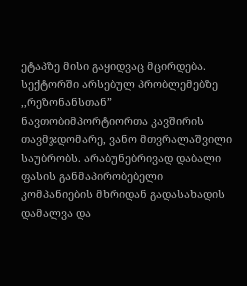ეტაპზე მისი გაყიდვაც მცირდება.
სექტორში არსებულ პრობლემებზე ,,რეზონანსთან” ნავთობიმპორტიორთა კავშირის თავმჯდომარე, ვანო მთვრალაშვილი საუბრობს. არაბუნებრივად დაბალი ფასის განმაპირობებელი კომპანიების მხრიდან გადასახადის დამალვა და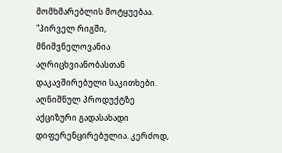მომხმარებლის მოტყუებაა.
"პირველ რიგში, მნიშვნელოვანია აღრიცხვიანობასთან დაკავშირებული საკითხები. აღნიშნულ პროდუქტზე აქციზური გადასახადი დიფერენცირებულია. კერძოდ,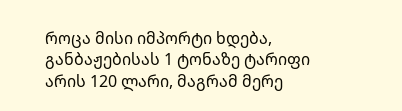როცა მისი იმპორტი ხდება, განბაჟებისას 1 ტონაზე ტარიფი არის 120 ლარი, მაგრამ მერე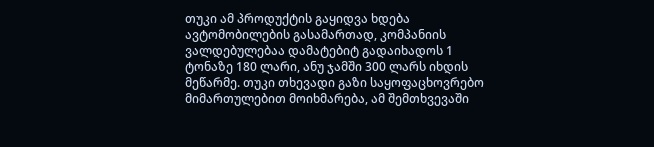თუკი ამ პროდუქტის გაყიდვა ხდება ავტომობილების გასამართად, კომპანიის ვალდებულებაა დამატებიტ გადაიხადოს 1 ტონაზე 180 ლარი, ანუ ჯამში 300 ლარს იხდის მეწარმე. თუკი თხევადი გაზი საყოფაცხოვრებო მიმართულებით მოიხმარება, ამ შემთხვევაში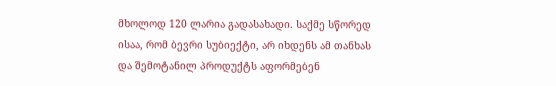მხოლოდ 120 ლარია გადასახადი. საქმე სწორედ ისაა, რომ ბევრი სუბიექტი, არ იხდენს ამ თანხას და შემოტანილ პროდუქტს აფორმებენ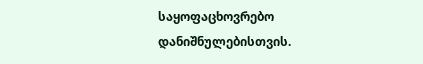საყოფაცხოვრებო დანიშნულებისთვის.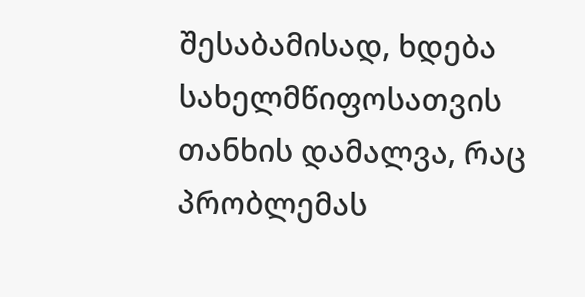შესაბამისად, ხდება სახელმწიფოსათვის თანხის დამალვა, რაც პრობლემას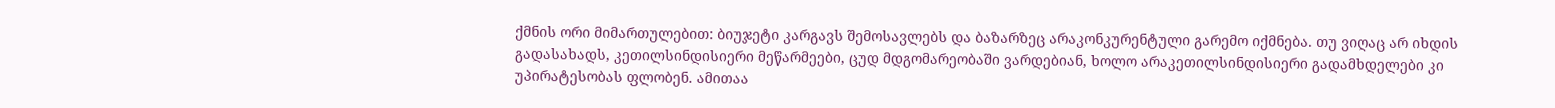ქმნის ორი მიმართულებით: ბიუჯეტი კარგავს შემოსავლებს და ბაზარზეც არაკონკურენტული გარემო იქმნება. თუ ვიღაც არ იხდის გადასახადს, კეთილსინდისიერი მეწარმეები, ცუდ მდგომარეობაში ვარდებიან, ხოლო არაკეთილსინდისიერი გადამხდელები კი უპირატესობას ფლობენ. ამითაა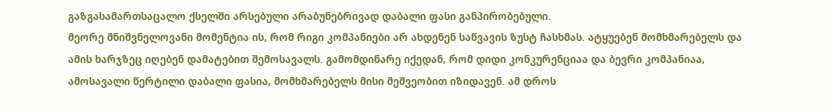გაზგასამართსაცალო ქსელში არსებული არაბუნებრივად დაბალი ფასი განპირობებული.
მეორე მნიშვნელოვანი მომენტია ის, რომ რიგი კომპანიები არ ახდენენ საწვავის ზუსტ ჩასხმას. ატყუებენ მომხმარებელს და ამის ხარჯზეც იღებენ დამატებით შემოსავალს. გამომდინარე იქედან, რომ დიდი კონკურენციაა და ბევრი კომპანიაა, ამოსავალი წერტილი დაბალი ფასია, მომხმარებელს მისი მეშვეობით იზიდავენ. ამ დროს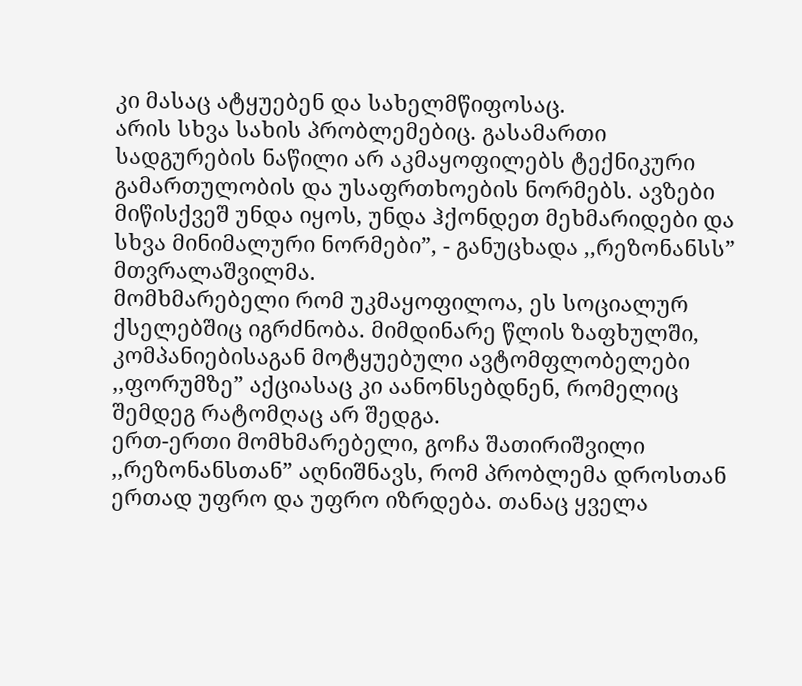კი მასაც ატყუებენ და სახელმწიფოსაც.
არის სხვა სახის პრობლემებიც. გასამართი სადგურების ნაწილი არ აკმაყოფილებს ტექნიკური გამართულობის და უსაფრთხოების ნორმებს. ავზები მიწისქვეშ უნდა იყოს, უნდა ჰქონდეთ მეხმარიდები და სხვა მინიმალური ნორმები”, - განუცხადა ,,რეზონანსს” მთვრალაშვილმა.
მომხმარებელი რომ უკმაყოფილოა, ეს სოციალურ ქსელებშიც იგრძნობა. მიმდინარე წლის ზაფხულში, კომპანიებისაგან მოტყუებული ავტომფლობელები ,,ფორუმზე” აქციასაც კი აანონსებდნენ, რომელიც შემდეგ რატომღაც არ შედგა.
ერთ-ერთი მომხმარებელი, გოჩა შათირიშვილი ,,რეზონანსთან” აღნიშნავს, რომ პრობლემა დროსთან ერთად უფრო და უფრო იზრდება. თანაც ყველა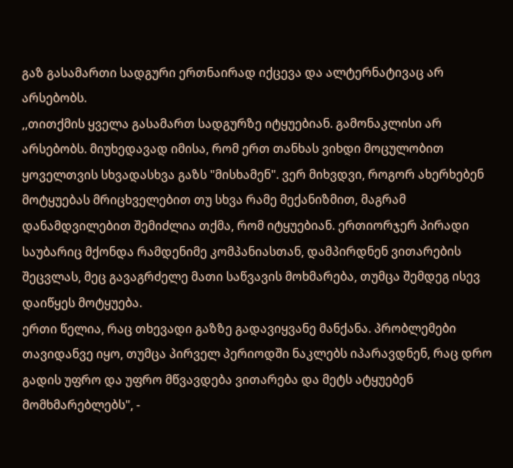გაზ გასამართი სადგური ერთნაირად იქცევა და ალტერნატივაც არ არსებობს.
,,თითქმის ყველა გასამართ სადგურზე იტყუებიან. გამონაკლისი არ არსებობს. მიუხედავად იმისა, რომ ერთ თანხას ვიხდი მოცულობით ყოველთვის სხვადასხვა გაზს "მისხამენ". ვერ მიხვდვი, როგორ ახერხებენ მოტყუებას მრიცხველებით თუ სხვა რამე მექანიზმით, მაგრამ დანამდვილებით შემიძლია თქმა, რომ იტყუებიან. ერთიორჯერ პირადი საუბარიც მქონდა რამდენიმე კომპანიასთან, დამპირდნენ ვითარების შეცვლას, მეც გავაგრძელე მათი საწვავის მოხმარება, თუმცა შემდეგ ისევ დაიწყეს მოტყუება.
ერთი წელია, რაც თხევადი გაზზე გადავიყვანე მანქანა. პრობლემები თავიდანვე იყო, თუმცა პირველ პერიოდში ნაკლებს იპარავდნენ, რაც დრო გადის უფრო და უფრო მწვავდება ვითარება და მეტს ატყუებენ მომხმარებლებს", -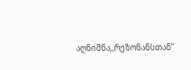აღნიშნა,,რეზონანსთან”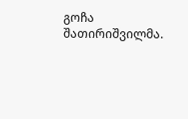გოჩა შათირიშვილმა.